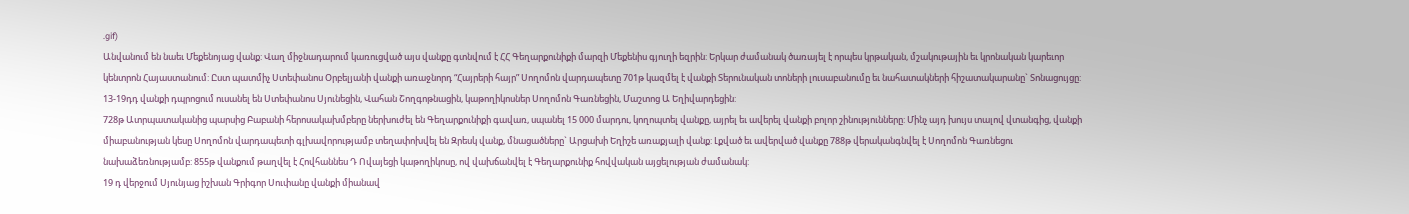.gif)
Անվանում են նաեւ Մեքենոյաց վանք: Վաղ միջնադարում կառուցված այս վանքը գտնվում է ՀՀ Գեղարքունիքի մարզի Մեքենիս գյուղի եզրին: Երկար ժամանակ ծառայել է որպես կրթական, մշակութային եւ կրոնական կարեւոր կենտրոն Հայաստանում: Ըստ պատմիչ Ստեփանոս Օրբելյանի վանքի առաջնորդ “Հայրերի հայր” Սողոմոն վարդապետը 701թ կազմել է վանքի Տերունական տոների լուսաբանումը եւ նահատակների հիշատակարանը` Տոնացույցը:
13-19դդ վանքի դպրոցում ուսանել են Ստեփանոս Սյունեցին, Վահան Շողգոթնացին, կաթողիկոսներ Սողոմոն Գառնեցին, Մաշտոց Ա Եղիվարդեցին:
728թ Ատրպատականից պարսից Բաբանի հերոսակախմբերը ներխուժել են Գեղարքունիքի գավառ, սպանել 15 000 մարդու, կողոպտել վանքը, այրել եւ ավերել վանքի բոլոր շինությունները: Մինչ այդ խույս տալով վտանգից, վանքի միաբանության կեսը Սողոմոն վարդապետի գլխավորությամբ տեղափոխվել են Զրեսկ վանք, մնացածները` Արցախի Եղիշե առաքյալի վանք: Լքված եւ ավերված վանքը 788թ վերականգնվել է Սողոմոն Գառնեցու նախաձեռնությամբ: 855թ վանքում թաղվել է Հովհաննես Դ Ովայեցի կաթողիկոսը, ով վախճանվել է Գեղարքունիք հովվական այցելության ժամանակ:
19 դ վերջում Սյունյաց իշխան Գրիգոր Սուփանը վանքի միանավ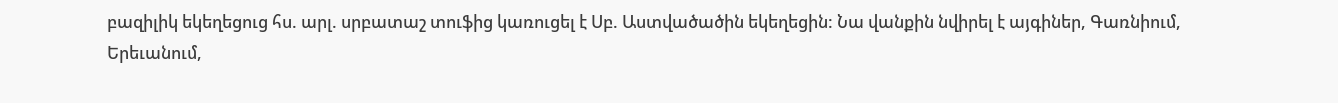բազիլիկ եկեղեցուց հս. արլ. սրբատաշ տուֆից կառուցել է Սբ. Աստվածածին եկեղեցին: Նա վանքին նվիրել է այգիներ, Գառնիում, Երեւանում,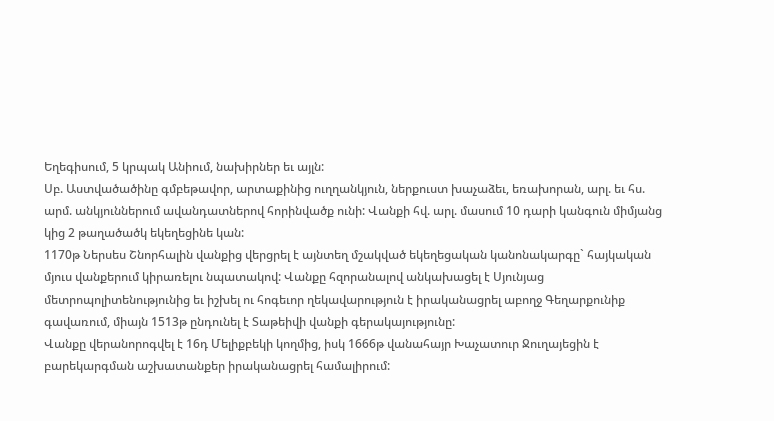Եղեգիսում, 5 կրպակ Անիում, նախիրներ եւ այլն:
Սբ. Աստվածածինը գմբեթավոր, արտաքինից ուղղանկյուն, ներքուստ խաչաձեւ, եռախորան, արլ. եւ հս. արմ. անկյուններում ավանդատներով հորինվածք ունի: Վանքի հվ. արլ. մասում 10 դարի կանգուն միմյանց կից 2 թաղածածկ եկեղեցինե կան:
1170թ Ներսես Շնորհալին վանքից վերցրել է այնտեղ մշակված եկեղեցական կանոնակարգը` հայկական մյուս վանքերում կիրառելու նպատակով: Վանքը հզորանալով անկախացել է Սյունյաց մետրոպոլիտենությունից եւ իշխել ու հոգեւոր ղեկավարություն է իրականացրել աբողջ Գեղարքունիք գավառում, միայն 1513թ ընդունել է Տաթեիվի վանքի գերակայությունը:
Վանքը վերանորոգվել է 16դ Մելիքբեկի կողմից, իսկ 1666թ վանահայր Խաչատուր Ջուղայեցին է բարեկարգման աշխատանքեր իրականացրել համալիրում: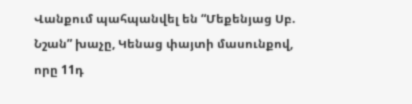Վանքում պահպանվել են “Մեքենյաց Սբ. Նշան” խաչը, Կենաց փայտի մասունքով, որը 11դ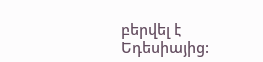բերվել է Եդեսիայից: